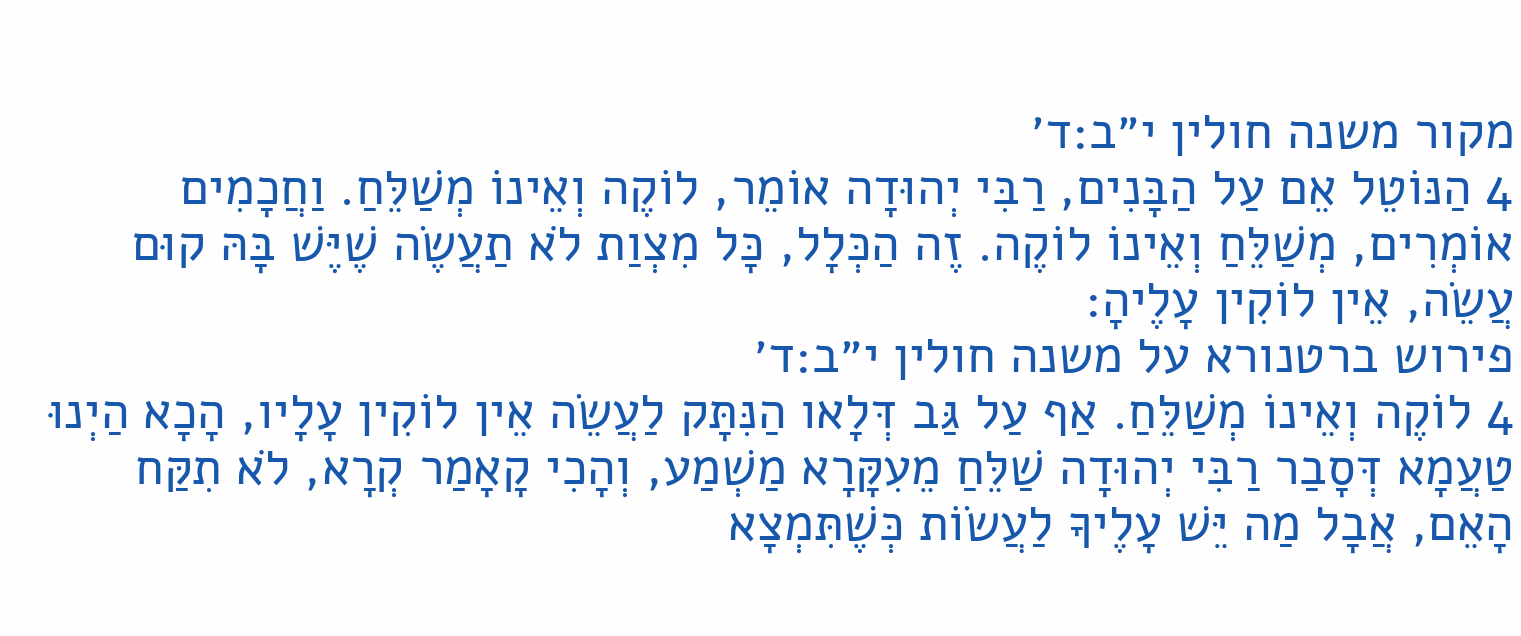מקור משנה חולין י״ב:ד׳
4 הַנּוֹטֵל אֵם עַל הַבָּנִים, רַבִּי יְהוּדָה אוֹמֵר, לוֹקֶה וְאֵינוֹ מְשַׁלֵּחַ. וַחֲכָמִים אוֹמְרִים, מְשַׁלֵּחַ וְאֵינוֹ לוֹקֶה. זֶה הַכְּלָל, כָּל מִצְוַת לֹא תַעֲשֶׂה שֶׁיֶּשׁ בָּהּ קוּם עֲשֵׂה, אֵין לוֹקִין עָלֶיהָ:
פירוש ברטנורא על משנה חולין י״ב:ד׳
4 לוֹקֶה וְאֵינוֹ מְשַׁלֵּחַ. אַף עַל גַּב דְּלָאו הַנִּתָּק לַעֲשֵׂה אֵין לוֹקִין עָלָיו, הָכָא הַיְנוּ טַעֲמָא דְּסָבַר רַבִּי יְהוּדָה שַׁלֵּחַ מֵעִקָּרָא מַשְׁמַע, וְהָכִי קָאָמַר קְרָא, לֹא תִקַּח הָאֵם, אֲבָל מַה יֵּשׁ עָלֶיךָ לַעֲשׂוֹת כְּשֶׁתִּמְצָא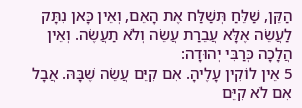הַקֵּן, שַׁלֵּחַ תְּשַׁלַּח אֶת הָאֵם, וְאֵין כָּאן נִתָּק לַעֲשֵׂה אֶלָּא עֲבֵרַת עֲשֵׂה וְלֹא תַעֲשֶׂה. וְאֵין הֲלָכָה כְּרַבִּי יְהוּדָה:
5 אֵין לוֹקִין עָלֶיהָ. אִם קִיֵּם עֲשֵׂה שֶׁבָּהּ. אֲבָל אִם לֹא קִיֵּם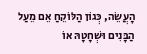הָעֲשֵׂה, כְּגוֹן הַלּוֹקֵחַ אֵם מֵעַל הַבָּנִים וּשְׁחָטָהּ אוֹ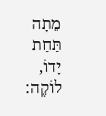מֵתָה תַּחַת יָדוֹ, לוֹקֶה: